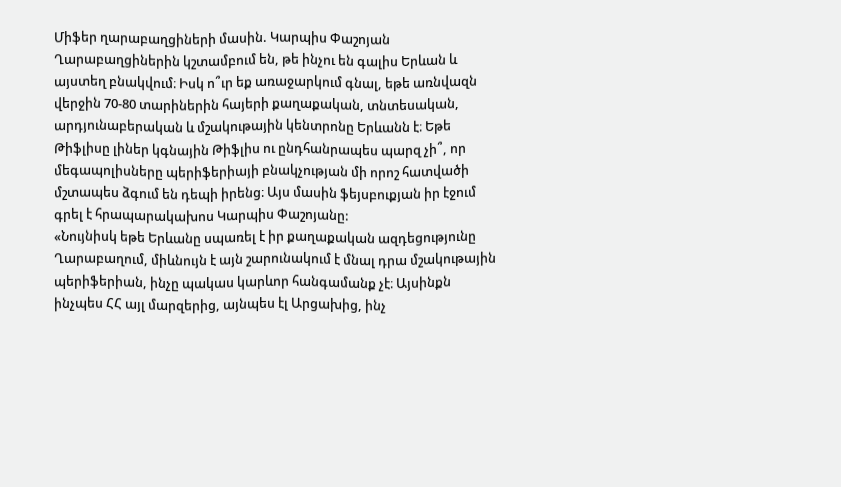Միֆեր ղարաբաղցիների մասին. Կարպիս Փաշոյան
Ղարաբաղցիներին կշտամբում են, թե ինչու են գալիս Երևան և այստեղ բնակվում։ Իսկ ո՞ւր եք առաջարկում գնալ, եթե առնվազն վերջին 70-80 տարիներին հայերի քաղաքական, տնտեսական, արդյունաբերական և մշակութային կենտրոնը Երևանն է։ Եթե Թիֆլիսը լիներ կգնային Թիֆլիս ու ընդհանրապես պարզ չի՞, որ մեգապոլիսները պերիֆերիայի բնակչության մի որոշ հատվածի մշտապես ձգում են դեպի իրենց։ Այս մասին ֆեյսբուքյան իր էջում գրել է հրապարակախոս Կարպիս Փաշոյանը:
«Նույնիսկ եթե Երևանը սպառել է իր քաղաքական ազդեցությունը Ղարաբաղում, միևնույն է այն շարունակում է մնալ դրա մշակութային պերիֆերիան, ինչը պակաս կարևոր հանգամանք չէ։ Այսինքն ինչպես ՀՀ այլ մարզերից, այնպես էլ Արցախից, ինչ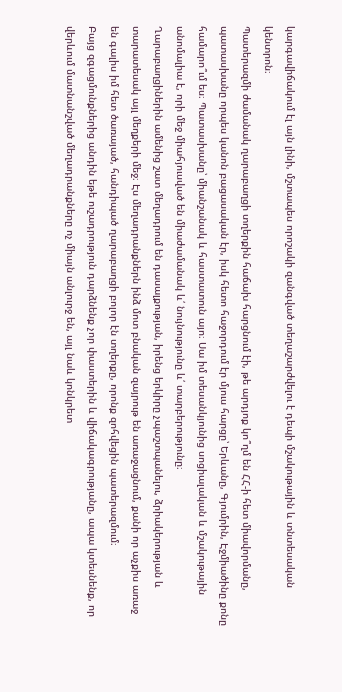կարգավիճակում էլ այն լինի, մշտապես որոշակի զանգված տեղաշարժվելու է դեպի մշակութային և տնտեսական կենտրոն։
Պատերազմի ժամանակ ղարաբաղցի տղերքին հաճախ հարցնում էի, թե արդյոք կո՞ղմ են ՀՀ-ի հետ միավորմանը, պատասխանը որպես կանոն բացասական էր, իսկ հետո հաջորդում էր մյուս հարցը՝ Երևանը, Գյումրին, Էջմիածինը քոնը համարո՞ւմ ես։ Պատասխանը՝ միանշանակ և հաստատուն այո։ Սա իմ տեսանկյունից սոցիալական և մշակութային անոմալիա է, որի մեջ միահյուսված են միաժամանակ և՛ նույնությունը և՛ տարբերությունը։
Ղարաբաղցիներին ամենից շատ մեղադրում են դասալքության, իրենց երկիրը չպաշտպանելու, ձրիակերության և տարատեսակ այլ մեղքերի մեջ։ Էս մեղադրանքներն ինձ մոտ բնական զայրութ են առաջացնում, քանի որ աչքիս առաջ են գալիս իմ հետ ծառայած, հանդիպած ղարաբաղցի բոլոր էն տղերքը, որոնք զոհվեցին պատերազմում։
Բայց զգացմունքներից անդին եթե ուշադրություն դարձնենք չոր փաստերին և վիճակագրությանը, ապա կտեսնենք, որ վերևում մատնանշված մեղադրանքները ոչ միայն անլուրջ են, այլ նաև կոնկրետ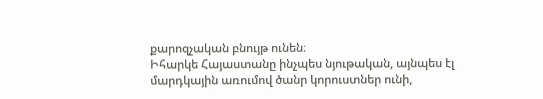քարոզչական բնույթ ունեն։
Իհարկե Հայաստանը ինչպես նյութական, այնպես էլ մարդկային առումով ծանր կորուստներ ունի,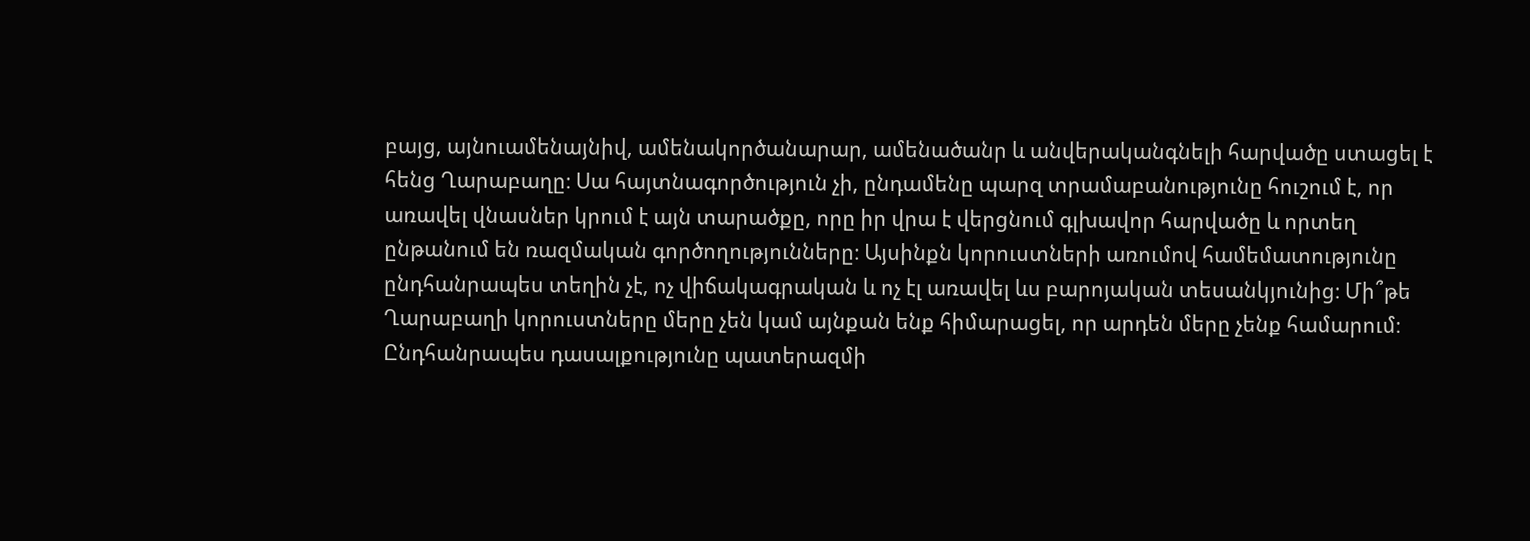բայց, այնուամենայնիվ, ամենակործանարար, ամենածանր և անվերականգնելի հարվածը ստացել է հենց Ղարաբաղը։ Սա հայտնագործություն չի, ընդամենը պարզ տրամաբանությունը հուշում է, որ առավել վնասներ կրում է այն տարածքը, որը իր վրա է վերցնում գլխավոր հարվածը և որտեղ ընթանում են ռազմական գործողությունները։ Այսինքն կորուստների առումով համեմատությունը ընդհանրապես տեղին չէ, ոչ վիճակագրական և ոչ էլ առավել ևս բարոյական տեսանկյունից։ Մի՞թե Ղարաբաղի կորուստները մերը չեն կամ այնքան ենք հիմարացել, որ արդեն մերը չենք համարում։
Ընդհանրապես դասալքությունը պատերազմի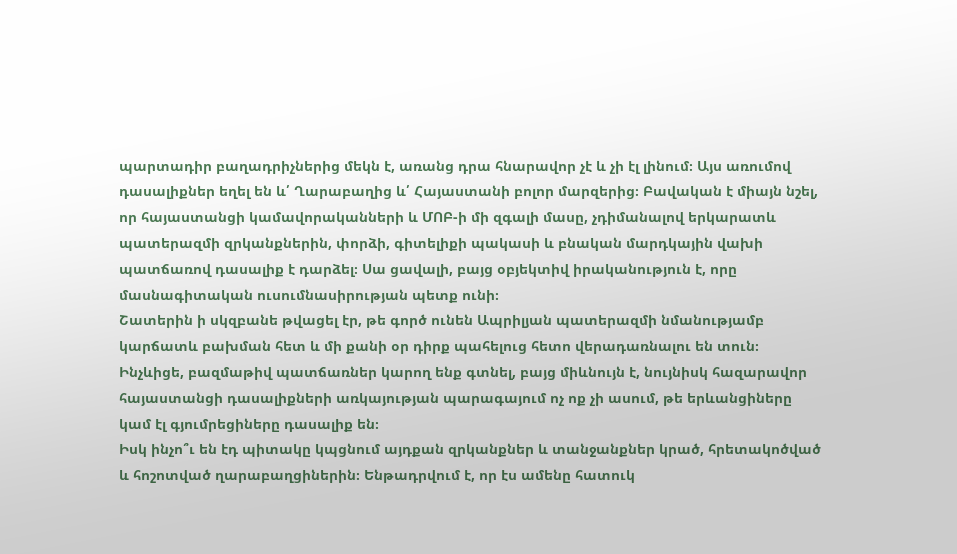պարտադիր բաղադրիչներից մեկն է, առանց դրա հնարավոր չէ և չի էլ լինում։ Այս առումով դասալիքներ եղել են և՛ Ղարաբաղից և՛ Հայաստանի բոլոր մարզերից։ Բավական է միայն նշել, որ հայաստանցի կամավորականների և ՄՈԲ-ի մի զգալի մասը, չդիմանալով երկարատև պատերազմի զրկանքներին, փորձի, գիտելիքի պակասի և բնական մարդկային վախի պատճառով դասալիք է դարձել։ Սա ցավալի, բայց օբյեկտիվ իրականություն է, որը մասնագիտական ուսումնասիրության պետք ունի։
Շատերին ի սկզբանե թվացել էր, թե գործ ունեն Ապրիլյան պատերազմի նմանությամբ կարճատև բախման հետ և մի քանի օր դիրք պահելուց հետո վերադառնալու են տուն։ Ինչևիցե, բազմաթիվ պատճառներ կարող ենք գտնել, բայց միևնույն է, նույնիսկ հազարավոր հայաստանցի դասալիքների առկայության պարագայում ոչ ոք չի ասում, թե երևանցիները կամ էլ գյումրեցիները դասալիք են։
Իսկ ինչո՞ւ են էդ պիտակը կպցնում այդքան զրկանքներ և տանջանքներ կրած, հրետակոծված և հոշոտված ղարաբաղցիներին։ Ենթադրվում է, որ էս ամենը հատուկ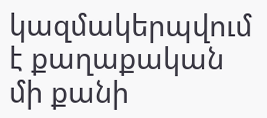կազմակերպվում է քաղաքական մի քանի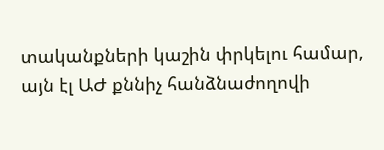տականքների կաշին փրկելու համար, այն էլ ԱԺ քննիչ հանձնաժողովի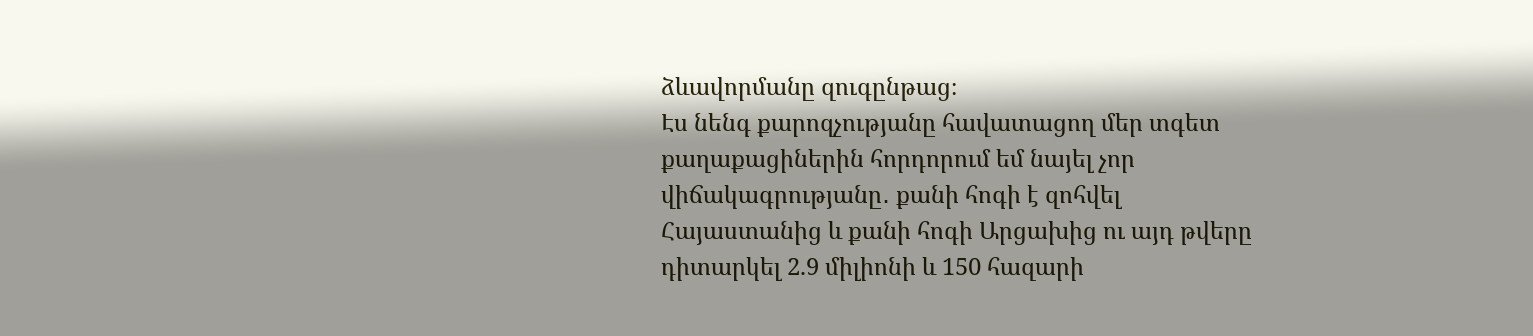ձևավորմանը զուգընթաց։
Էս նենգ քարոզչությանը հավատացող մեր տգետ քաղաքացիներին հորդորում եմ նայել չոր վիճակագրությանը․ քանի հոգի է զոհվել Հայաստանից և քանի հոգի Արցախից ու այդ թվերը դիտարկել 2.9 միլիոնի և 150 հազարի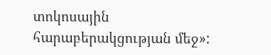տոկոսային հարաբերակցության մեջ»: